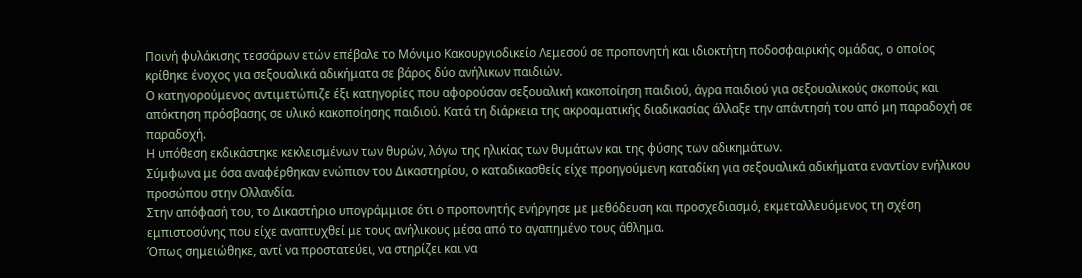Ποινή φυλάκισης τεσσάρων ετών επέβαλε το Μόνιμο Κακουργιοδικείο Λεμεσού σε προπονητή και ιδιοκτήτη ποδοσφαιρικής ομάδας, ο οποίος κρίθηκε ένοχος για σεξουαλικά αδικήματα σε βάρος δύο ανήλικων παιδιών.
Ο κατηγορούμενος αντιμετώπιζε έξι κατηγορίες που αφορούσαν σεξουαλική κακοποίηση παιδιού, άγρα παιδιού για σεξουαλικούς σκοπούς και απόκτηση πρόσβασης σε υλικό κακοποίησης παιδιού. Κατά τη διάρκεια της ακροαματικής διαδικασίας άλλαξε την απάντησή του από μη παραδοχή σε παραδοχή.
Η υπόθεση εκδικάστηκε κεκλεισμένων των θυρών, λόγω της ηλικίας των θυμάτων και της φύσης των αδικημάτων.
Σύμφωνα με όσα αναφέρθηκαν ενώπιον του Δικαστηρίου, ο καταδικασθείς είχε προηγούμενη καταδίκη για σεξουαλικά αδικήματα εναντίον ενήλικου προσώπου στην Ολλανδία.
Στην απόφασή του, το Δικαστήριο υπογράμμισε ότι ο προπονητής ενήργησε με μεθόδευση και προσχεδιασμό, εκμεταλλευόμενος τη σχέση εμπιστοσύνης που είχε αναπτυχθεί με τους ανήλικους μέσα από το αγαπημένο τους άθλημα.
Όπως σημειώθηκε, αντί να προστατεύει, να στηρίζει και να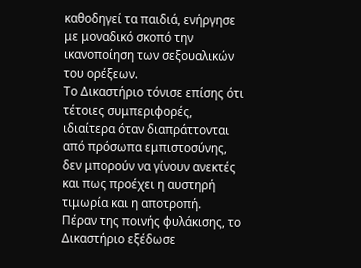καθοδηγεί τα παιδιά, ενήργησε με μοναδικό σκοπό την ικανοποίηση των σεξουαλικών του ορέξεων.
Το Δικαστήριο τόνισε επίσης ότι τέτοιες συμπεριφορές, ιδιαίτερα όταν διαπράττονται από πρόσωπα εμπιστοσύνης, δεν μπορούν να γίνουν ανεκτές και πως προέχει η αυστηρή τιμωρία και η αποτροπή.
Πέραν της ποινής φυλάκισης, το Δικαστήριο εξέδωσε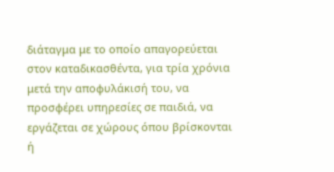διάταγμα με το οποίο απαγορεύεται στον καταδικασθέντα, για τρία χρόνια μετά την αποφυλάκισή του, να προσφέρει υπηρεσίες σε παιδιά, να εργάζεται σε χώρους όπου βρίσκονται ή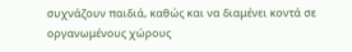συχνάζουν παιδιά, καθώς και να διαμένει κοντά σε οργανωμένους χώρους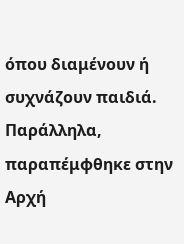όπου διαμένουν ή συχνάζουν παιδιά.
Παράλληλα, παραπέμφθηκε στην Αρχή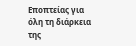Εποπτείας για όλη τη διάρκεια της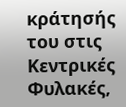κράτησής του στις Κεντρικές Φυλακές,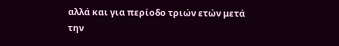αλλά και για περίοδο τριών ετών μετά την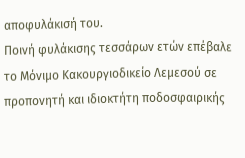αποφυλάκισή του.
Ποινή φυλάκισης τεσσάρων ετών επέβαλε το Μόνιμο Κακουργιοδικείο Λεμεσού σε προπονητή και ιδιοκτήτη ποδοσφαιρικής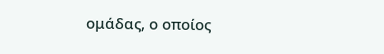ομάδας, ο οποίος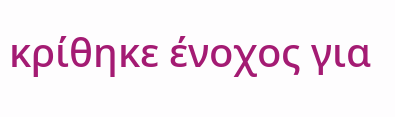κρίθηκε ένοχος για